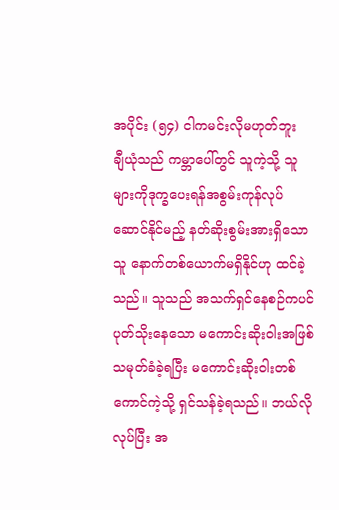အပိုင်း (၅၄) ငါကမင်းလိုမဟုတ်ဘူး
ချီယုံသည် ကမ္ဘာပေါ်တွင် သူကဲ့သို့ သူများကိုဒုက္ခပေးရန်အစွမ်းကုန်လုပ်ဆောင်နိုင်မည့် နတ်ဆိုးစွမ်းအားရှိသောသူ နောက်တစ်ယောက်မရှိနိုင်ဟု ထင်ခဲ့သည်။ သူသည် အသက်ရှင်နေစဉ်ကပင် ပုတ်သိုးနေသော မကောင်းဆိုးဝါးအဖြစ် သမုတ်ခံခဲ့ရပြီး မကောင်းဆိုးဝါးတစ်ကောင်ကဲ့သို့ ရှင်သန်ခဲ့ရသည်။ ဘယ်လိုလုပ်ပြီး အ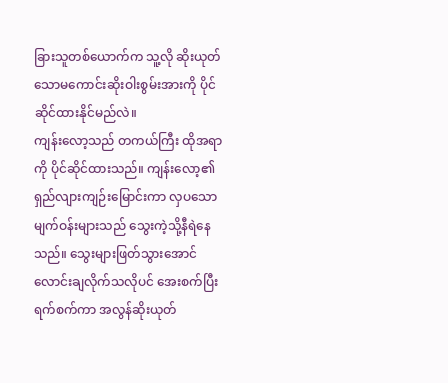ခြားသူတစ်ယောက်က သူ့လို ဆိုးယုတ်သောမကောင်းဆိုးဝါးစွမ်းအားကို ပိုင်ဆိုင်ထားနိုင်မည်လဲ။
ကျန်းလော့သည် တကယ်ကြီး ထိုအရာကို ပိုင်ဆိုင်ထားသည်။ ကျန်းလော့၏ ရှည်လျားကျဉ်းမြောင်းကာ လှပသော မျက်ဝန်းများသည် သွေးကဲ့သို့နီရဲနေသည်။ သွေးများဖြတ်သွားအောင် လောင်းချလိုက်သလိုပင် အေးစက်ပြီး ရက်စက်ကာ အလွန်ဆိုးယုတ်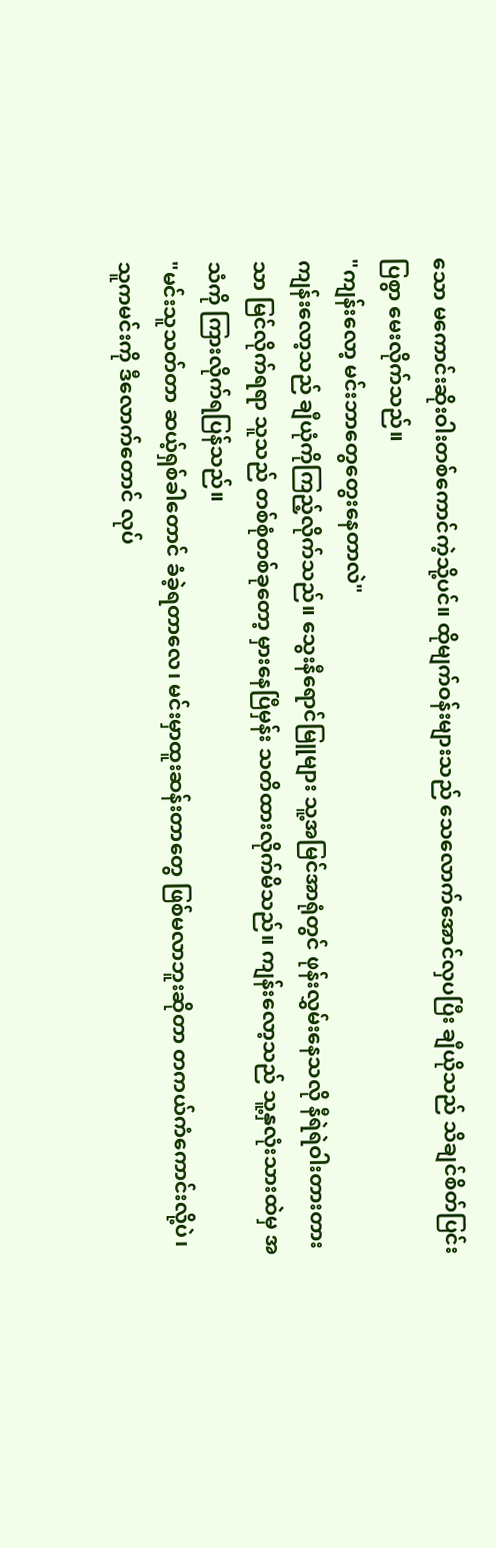သော မကောင်းဆိုးဝါးတစ်ကောင်ကဲ့သို့ပင်။ ထိုမျက်ဝန်းများသည် သေလောက်အောင်လှပပြီး ချီယိုသည် သိချင်စိတ်ပြင်းပြစွာ မေးလိုက်သည်။
"ကျန်းလော့ မင်းဘာတွေတွေးနေတာလဲ"
ကျန်းလော့သည် ချီယုံကိုကြည့်လိုက်သည်။ သွေးနီရောင်မြူများ သူ့အမြင်အာရုံတွင် ဖုန်းလွှမ်းနေသလို နီရဲရဲဝါးတားတားသာ မြင်လိုက်ရရာ သူသည် တစ်စုံတစ်ခုတော့ မှားနေပြီမှန်း သတိထားလိုက်မိသည်။ ကျန်းလော့သည် သူ့နှလုံးသားထဲမှ အသံကို ကြားလိုက်ရပြန်သည်။
"မင်းသူသတ်တာ ဆယ့်ရှစ်ခါတောင် ခံခဲ့ရတာလေ၊ မင်းမှာထူးဆန်းတာတွေ ဖြစ်မလာဘူးဆိုတာ တကယ်ကံကောင်းလို့ပဲ၊ သူကမင်းကို ဒီလောက်တောင် လုပ်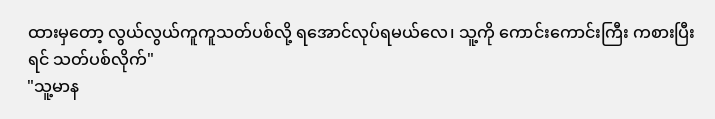ထားမှတော့ လွယ်လွယ်ကူကူသတ်ပစ်လို့ ရအောင်လုပ်ရမယ်လေ၊ သူ့ကို ကောင်းကောင်းကြီး ကစားပြီးရင် သတ်ပစ်လိုက်"
"သူ့မာန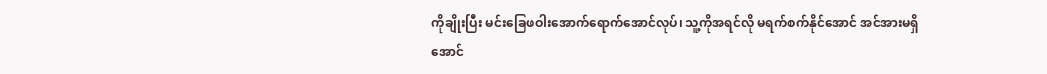ကိုချိုးပြီး မင်းခြေဖဝါးအောက်ရောက်အောင်လုပ်၊ သူ့ကိုအရင်လို မရက်စက်နိုင်အောင် အင်အားမရှိအောင်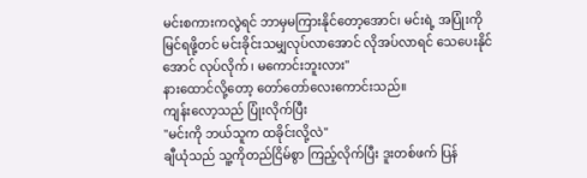မင်းစကားကလွဲရင် ဘာမှမကြားနိုင်တော့အောင်၊ မင်းရဲ့ အပြုံးကိုမြင်ရဖို့တင် မင်းခိုင်းသမျှလုပ်လာအောင် လိုအပ်လာရင် သေပေးနိုင်အောင် လုပ်လိုက် ၊ မကောင်းဘူးလား"
နားထောင်လို့တော့ တော်တော်လေးကောင်းသည်။
ကျန်းလော့သည် ပြုံးလိုက်ပြီး
"မင်းကို ဘယ်သူက ထခိုင်းလို့လဲ"
ချီယုံသည် သူ့ကိုတည်ငြိမ်စွာ ကြည့်လိုက်ပြီး ဒူးတစ်ဖက် ပြန်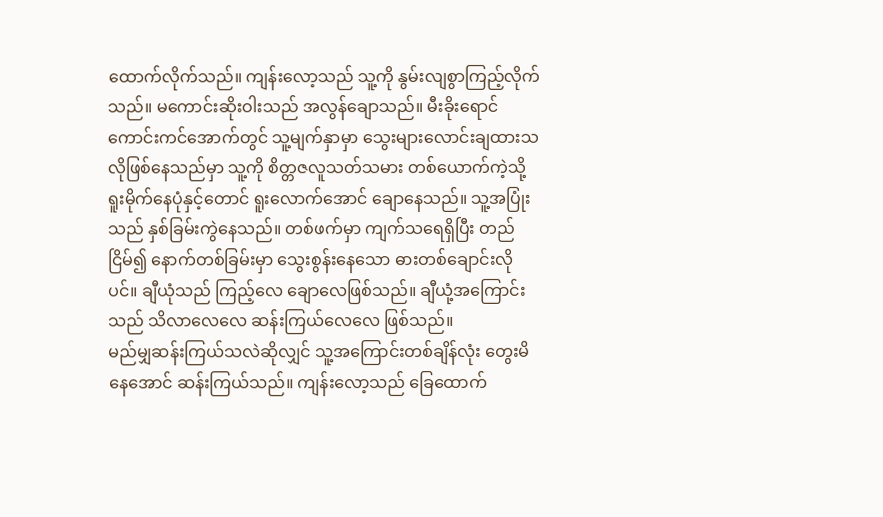ထောက်လိုက်သည်။ ကျန်းလော့သည် သူ့ကို နွမ်းလျစွာကြည့်လိုက်သည်။ မကောင်းဆိုးဝါးသည် အလွန်ချောသည်။ မီးခိုးရောင်ကောင်းကင်အောက်တွင် သူ့မျက်နှာမှာ သွေးများလောင်းချထားသလိုဖြစ်နေသည်မှာ သူ့ကို စိတ္တဇလူသတ်သမား တစ်ယောက်ကဲ့သို့ ရူးမိုက်နေပုံနှင့်တောင် ရူးလောက်အောင် ချောနေသည်။ သူ့အပြုံးသည် နှစ်ခြမ်းကွဲနေသည်။ တစ်ဖက်မှာ ကျက်သရေရှိပြီး တည်ငြိမ်၍ နောက်တစ်ခြမ်းမှာ သွေးစွန်းနေသော ဓားတစ်ချောင်းလိုပင်။ ချီယုံသည် ကြည့်လေ ချောလေဖြစ်သည်။ ချီယုံ့အကြောင်းသည် သိလာလေလေ ဆန်းကြယ်လေလေ ဖြစ်သည်။
မည်မျှဆန်းကြယ်သလဲဆိုလျှင် သူ့အကြောင်းတစ်ချိန်လုံး တွေးမိနေအောင် ဆန်းကြယ်သည်။ ကျန်းလော့သည် ခြေထောက်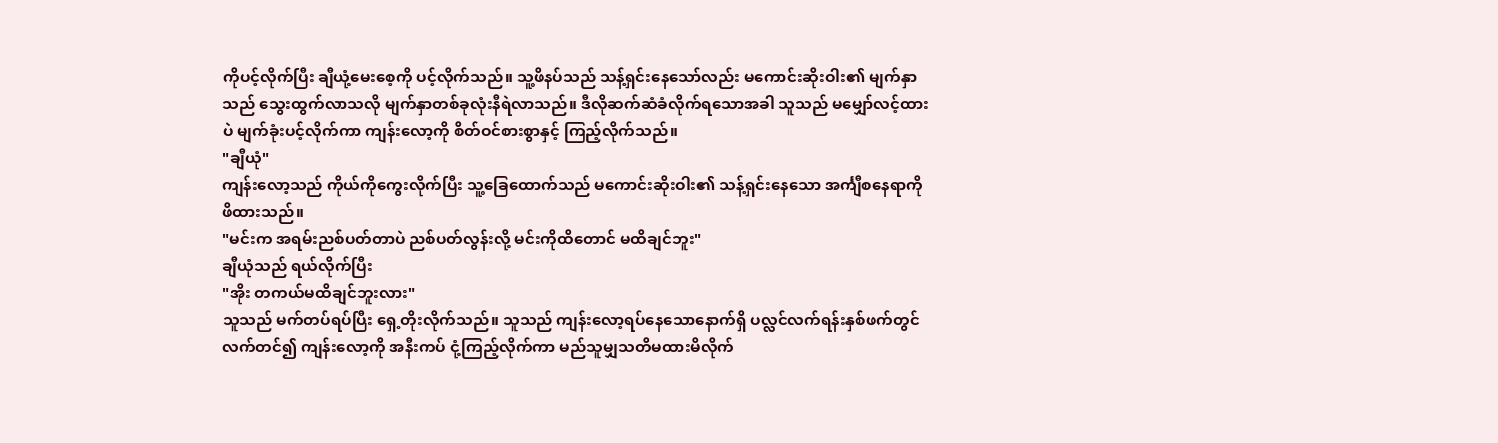ကိုပင့်လိုက်ပြီး ချီယုံ့မေးစေ့ကို ပင့်လိုက်သည်။ သူ့ဖိနပ်သည် သန့်ရှင်းနေသော်လည်း မကောင်းဆိုးဝါး၏ မျက်နှာသည် သွေးထွက်လာသလို မျက်နှာတစ်ခုလုံးနီရဲလာသည်။ ဒီလိုဆက်ဆံခံလိုက်ရသောအခါ သူသည် မမျှော်လင့်ထားပဲ မျက်ခုံးပင့်လိုက်ကာ ကျန်းလော့ကို စိတ်ဝင်စားစွာနှင့် ကြည့်လိုက်သည်။
"ချီယုံ"
ကျန်းလော့သည် ကိုယ်ကိုကွေးလိုက်ပြီး သူ့ခြေထောက်သည် မကောင်းဆိုးဝါး၏ သန့်ရှင်းနေသော အင်္ကျီစနေရာကို ဖိထားသည်။
"မင်းက အရမ်းညစ်ပတ်တာပဲ ညစ်ပတ်လွန်းလို့ မင်းကိုထိတောင် မထိချင်ဘူး"
ချီယုံသည် ရယ်လိုက်ပြီး
"အိုး တကယ်မထိချင်ဘူးလား"
သူသည် မက်တပ်ရပ်ပြီး ရှေ့တိုးလိုက်သည်။ သူသည် ကျန်းလော့ရပ်နေသောနောက်ရှိ ပလ္လင်လက်ရန်းနှစ်ဖက်တွင် လက်တင်၍ ကျန်းလော့ကို အနီးကပ် ငုံ့ကြည့်လိုက်ကာ မည်သူမျှသတိမထားမိလိုက်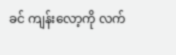ခင် ကျန်းလော့ကို လက်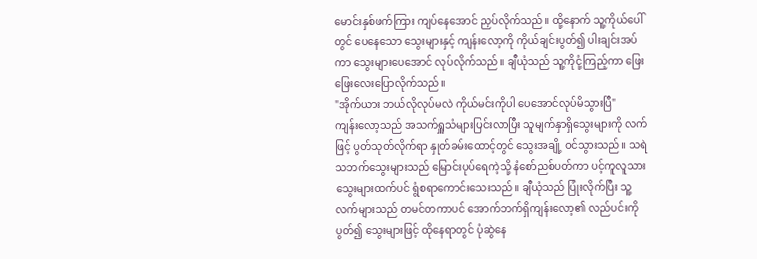မောင်းနှစ်ဖက်ကြား ကျပ်နေအောင် ညှပ်လိုက်သည်။ ထို့နောက် သူ့ကိုယ်ပေါ်တွင် ပေနေသော သွေးများနှင့် ကျန်းလော့ကို ကိုယ်ချင်းပွတ်၍ ပါးချင်းအပ်ကာ သွေးများပေအောင် လုပ်လိုက်သည်။ ချီယုံသည် သူ့ကိုငုံ့ကြည့်ကာ ဖြေးဖြေးလေးပြောလိုက်သည်။
"အိုက်ယား ဘယ်လိုလုပ်မလဲ ကိုယ်မင်းကိုပါ ပေအောင်လုပ်မိသွားပြီ"
ကျန်းလော့သည် အသက်ရှူသံများပြင်းလာပြီး သူမျက်နှာရှိသွေးများကို လက်ဖြင့် ပွတ်သုတ်လိုက်ရာ နှုတ်ခမ်းထောင့်တွင် သွေးအချို့ ဝင်သွားသည်။ သရဲသဘက်သွေးများသည် မြောင်းပုပ်ရေကဲ့သို့ နံစော်ညစ်ပတ်ကာ ပင့်ကူလူသားသွေးများထက်ပင် ရွံစရာကောင်းသေးသည်။ ချီယုံသည် ပြုံးလိုက်ပြီး သူ့လက်များသည် တမင်တကာပင် အောက်ဘက်ရှိကျန်းလော့၏ လည်ပင်းကိုပွတ်၍ သွေးများဖြင့် ထိုနေရာတွင် ပုံဆွဲနေ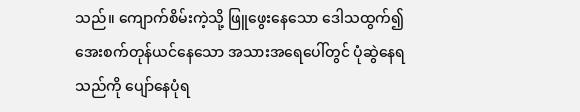သည်။ ကျောက်စိမ်းကဲ့သို့ ဖြူဖွေးနေသော ဒေါသထွက်၍ အေးစက်တုန်ယင်နေသော အသားအရေပေါ်တွင် ပုံဆွဲနေရသည်ကို ပျော်နေပုံရ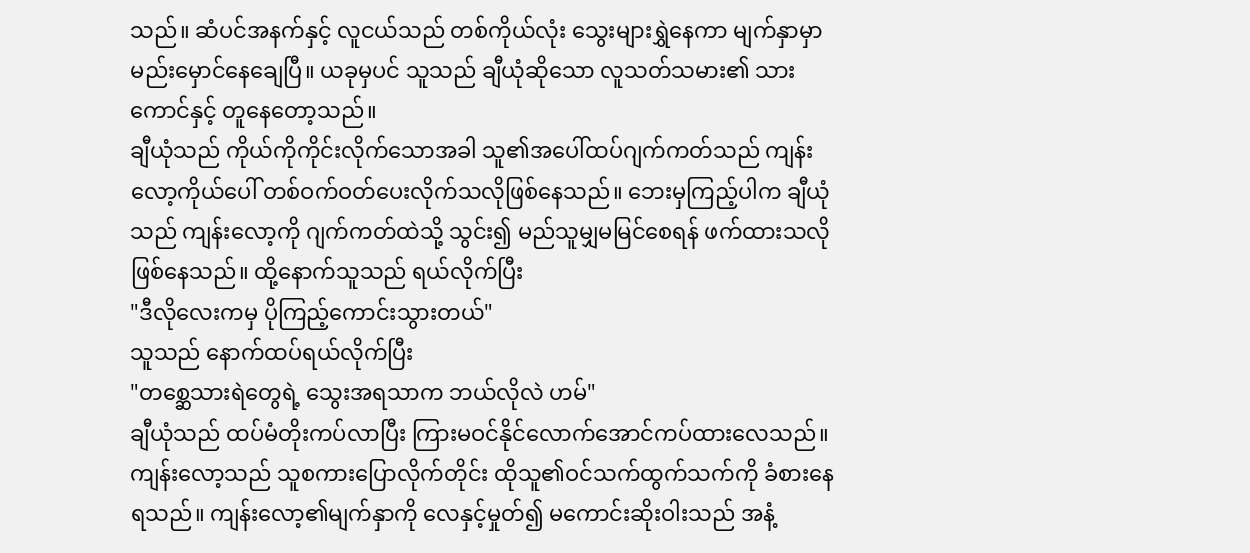သည်။ ဆံပင်အနက်နှင့် လူငယ်သည် တစ်ကိုယ်လုံး သွေးများရွှဲနေကာ မျက်နှာမှာ မည်းမှောင်နေချေပြီ။ ယခုမှပင် သူသည် ချီယုံဆိုသော လူသတ်သမား၏ သားကောင်နှင့် တူနေတော့သည်။
ချီယုံသည် ကိုယ်ကိုကိုင်းလိုက်သောအခါ သူ၏အပေါ်ထပ်ဂျက်ကတ်သည် ကျန်းလော့ကိုယ်ပေါ် တစ်ဝက်ဝတ်ပေးလိုက်သလိုဖြစ်နေသည်။ ဘေးမှကြည့်ပါက ချီယုံသည် ကျန်းလော့ကို ဂျက်ကတ်ထဲသို့ သွင်း၍ မည်သူမျှမမြင်စေရန် ဖက်ထားသလိုဖြစ်နေသည်။ ထို့နောက်သူသည် ရယ်လိုက်ပြီး
"ဒီလိုလေးကမှ ပိုကြည့်ကောင်းသွားတယ်"
သူသည် နောက်ထပ်ရယ်လိုက်ပြီး
"တစ္ဆေသားရဲတွေရဲ့ သွေးအရသာက ဘယ်လိုလဲ ဟမ်"
ချီယုံသည် ထပ်မံတိုးကပ်လာပြီး ကြားမဝင်နိုင်လောက်အောင်ကပ်ထားလေသည်။ ကျန်းလော့သည် သူစကားပြောလိုက်တိုင်း ထိုသူ၏ဝင်သက်ထွက်သက်ကို ခံစားနေရသည်။ ကျန်းလော့၏မျက်နှာကို လေနှင့်မှုတ်၍ မကောင်းဆိုးဝါးသည် အနံ့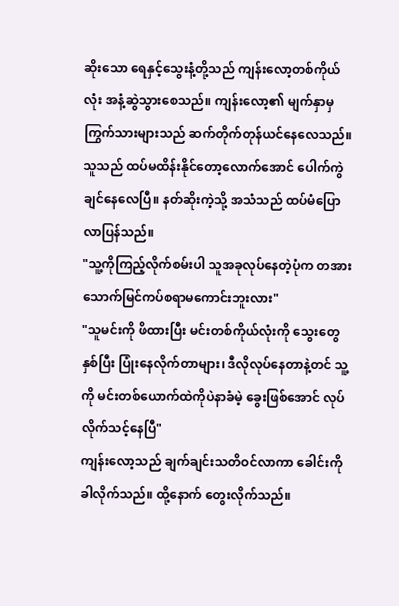ဆိုးသော ရေနှင့်သွေးနံ့တို့သည် ကျန်းလော့တစ်ကိုယ်လုံး အနံ့ဆွဲသွားစေသည်။ ကျန်းလော့၏ မျက်နှာမှ ကြွက်သားများသည် ဆက်တိုက်တုန်ယင်နေလေသည်။
သူသည် ထပ်မထိန်းနိုင်တော့လောက်အောင် ပေါက်ကွဲချင်နေလေပြီ။ နတ်ဆိုးကဲ့သို့ အသံသည် ထပ်မံပြောလာပြန်သည်။
"သူ့ကိုကြည့်လိုက်စမ်းပါ သူအခုလုပ်နေတဲ့ပုံက တအားသောက်မြင်ကပ်စရာမကောင်းဘူးလား"
"သူမင်းကို ဖိထားပြီး မင်းတစ်ကိုယ်လုံးကို သွေးတွေနှစ်ပြီး ပြုံးနေလိုက်တာများ၊ ဒီလိုလုပ်နေတာနဲ့တင် သူ့ကို မင်းတစ်ယောက်ထဲကိုပဲနာခံမဲ့ ခွေးဖြစ်အောင် လုပ်လိုက်သင့်နေပြီ"
ကျန်းလော့သည် ချက်ချင်းသတိဝင်လာကာ ခေါင်းကိုခါလိုက်သည်။ ထို့နောက် တွေးလိုက်သည်။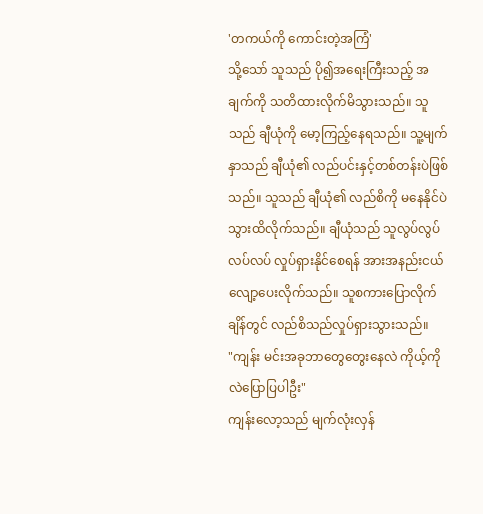'တကယ်ကို ကောင်းတဲ့အကြံ'
သို့သော် သူသည် ပို၍အရေးကြီးသည့် အချက်ကို သတိထားလိုက်မိသွားသည်။ သူသည် ချီယုံကို မော့ကြည့်နေရသည်။ သူ့မျက်နှာသည် ချီယုံ၏ လည်ပင်းနှင့်တစ်တန်းပဲဖြစ်သည်။ သူသည် ချီယုံ၏ လည်စိကို မနေနိုင်ပဲသွားထိလိုက်သည်။ ချီယုံသည် သူလွပ်လွပ်လပ်လပ် လှုပ်ရှားနိုင်စေရန် အားအနည်းငယ်လျော့ပေးလိုက်သည်။ သူစကားပြောလိုက်ချိန်တွင် လည်စိသည်လှုပ်ရှားသွားသည်။
"ကျန်း မင်းအခုဘာတွေတွေးနေလဲ ကိုယ့်ကိုလဲပြောပြပါဦး"
ကျန်းလော့သည် မျက်လုံးလှန်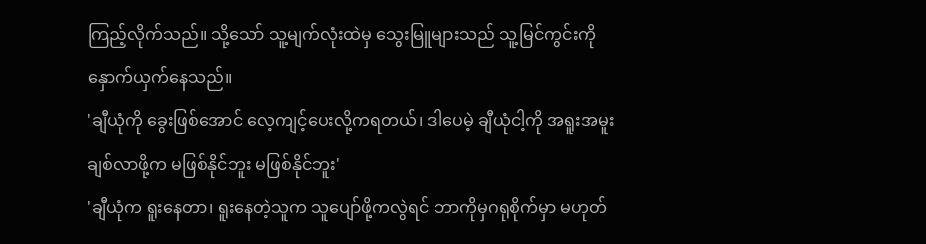ကြည့်လိုက်သည်။ သို့သော် သူ့မျက်လုံးထဲမှ သွေးမြူများသည် သူ့မြင်ကွင်းကို နှောက်ယှက်နေသည်။
'ချီယုံကို ခွေးဖြစ်အောင် လေ့ကျင့်ပေးလို့ကရတယ်၊ ဒါပေမဲ့ ချီယုံငါ့ကို အရူးအမူးချစ်လာဖို့က မဖြစ်နိုင်ဘူး မဖြစ်နိုင်ဘူး'
'ချီယုံက ရူးနေတာ၊ ရူးနေတဲ့သူက သူပျော်ဖို့ကလွဲရင် ဘာကိုမှဂရုစိုက်မှာ မဟုတ်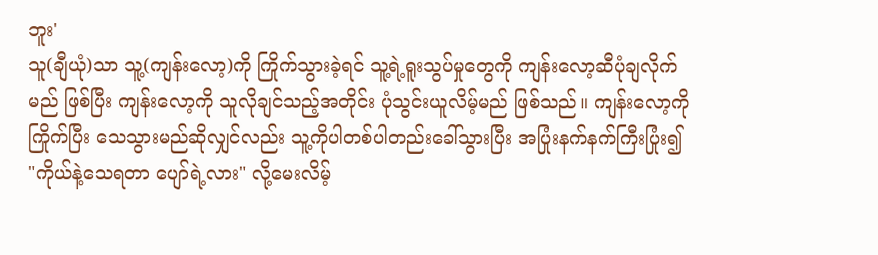ဘူး'
သူ(ချီယုံ)သာ သူ့(ကျန်းလော့)ကို ကြိုက်သွားခဲ့ရင် သူ့ရဲ့ရူးသွပ်မှုတွေကို ကျန်းလော့ဆီပုံချလိုက်မည် ဖြစ်ပြီး ကျန်းလော့ကို သူလိုချင်သည့်အတိုင်း ပုံသွင်းယူလိမ့်မည် ဖြစ်သည်။ ကျန်းလော့ကို ကြိုက်ပြီး သေသွားမည်ဆိုလျှင်လည်း သူ့ကိုပါတစ်ပါတည်းခေါ်သွားပြီး အပြုံးနက်နက်ကြီးပြုံး၍
"ကိုယ်နဲ့သေရတာ ပျော်ရဲ့လား" လို့မေးလိမ့်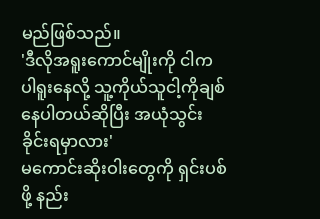မည်ဖြစ်သည်။
'ဒီလိုအရူးကောင်မျိုးကို ငါကပါရူးနေလို့ သူ့ကိုယ်သူငါ့ကိုချစ်နေပါတယ်ဆိုပြီး အယုံသွင်းခိုင်းရမှာလား'
မကောင်းဆိုးဝါးတွေကို ရှင်းပစ်ဖို့ နည်း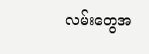လမ်းတွေအ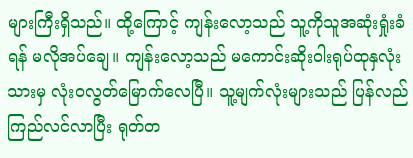များကြီးရှိသည်။ ထို့ကြောင့် ကျန်းလော့သည် သူ့ကိုသူအဆုံးရှုံးခံရန် မလိုအပ်ချေ။ ကျန်းလော့သည် မကောင်းဆိုးဝါးရုပ်ထုနှလုံးသားမှ လုံးဝလွတ်မြောက်လေပြီ။ သူ့မျက်လုံးများသည် ပြန်လည်ကြည်လင်လာပြီး ရုတ်တ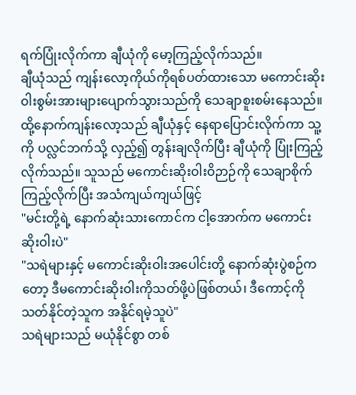ရက်ပြုံးလိုက်ကာ ချီယုံကို မော့ကြည့်လိုက်သည်။
ချီယုံသည် ကျန်းလော့ကိုယ်ကိုရစ်ပတ်ထားသော မကောင်းဆိုးဝါးစွမ်းအားများပျောက်သွားသည်ကို သေချာစူးစမ်းနေသည်။ ထို့နောက်ကျန်းလော့သည် ချီယုံနှင့် နေရာပြောင်းလိုက်ကာ သူ့ကို ပလ္လင်ဘက်သို့ လှည့်၍ တွန်းချလိုက်ပြီး ချီယုံကို ပြုံးကြည့်လိုက်သည်။ သူသည် မကောင်းဆိုးဝါးဝိဉာဉ်ကို သေချာစိုက်ကြည့်လိုက်ပြီး အသံကျယ်ကျယ်ဖြင့်
"မင်းတို့ရဲ့ နောက်ဆုံးသားကောင်က ငါ့အောက်က မကောင်းဆိုးဝါးပဲ"
"သရဲများနှင့် မကောင်းဆိုးဝါးအပေါင်းတို့ နောက်ဆုံးပွဲစဉ်ကတော့ ဒီမကောင်းဆိုးဝါးကိုသတ်ဖို့ပဲဖြစ်တယ်၊ ဒီကောင့်ကို သတ်နိုင်တဲ့သူက အနိုင်ရမဲ့သူပဲ"
သရဲများသည် မယုံနိုင်စွာ တစ်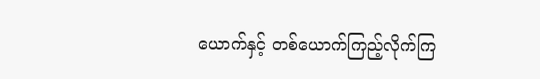ယောက်နှင့် တစ်ယောက်ကြည့်လိုက်ကြ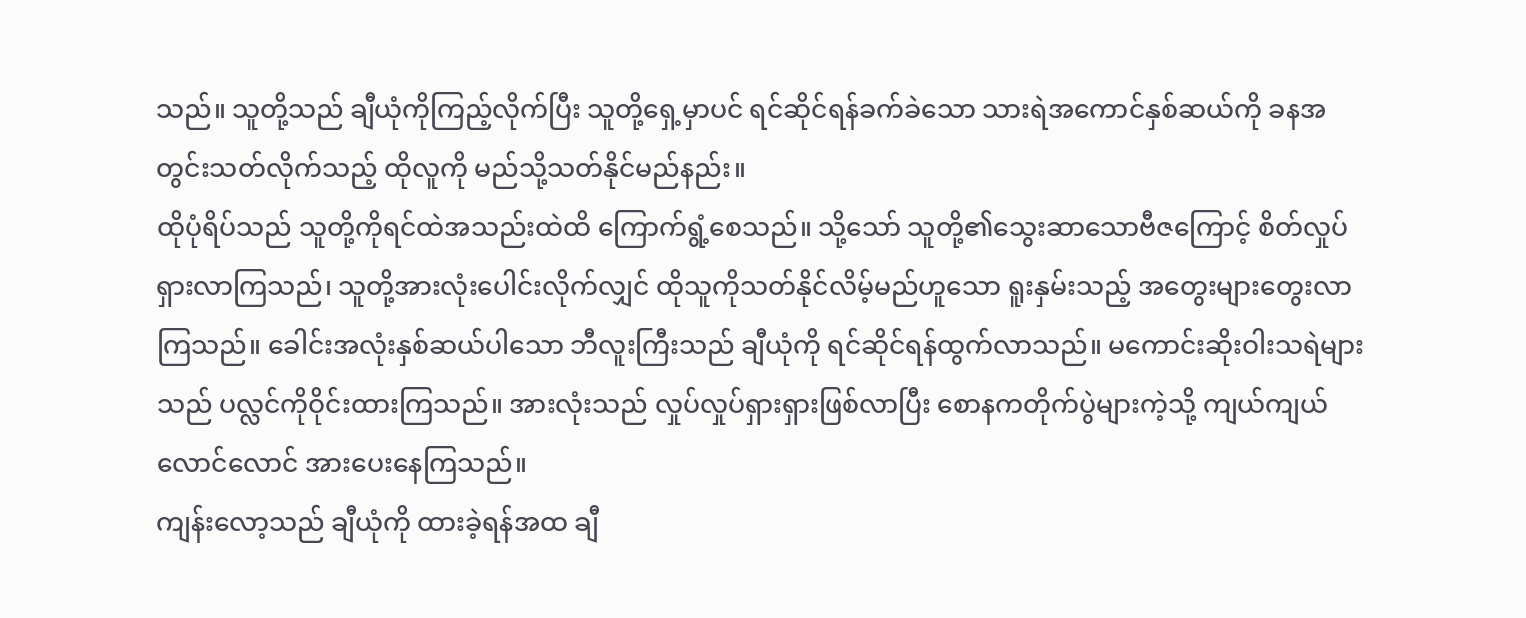သည်။ သူတို့သည် ချီယုံကိုကြည့်လိုက်ပြီး သူတို့ရှေ့မှာပင် ရင်ဆိုင်ရန်ခက်ခဲသော သားရဲအကောင်နှစ်ဆယ်ကို ခနအတွင်းသတ်လိုက်သည့် ထိုလူကို မည်သို့သတ်နိုင်မည်နည်း။
ထိုပုံရိပ်သည် သူတို့ကိုရင်ထဲအသည်းထဲထိ ကြောက်ရွံ့စေသည်။ သို့သော် သူတို့၏သွေးဆာသောဗီဇကြောင့် စိတ်လှုပ်ရှားလာကြသည်၊ သူတို့အားလုံးပေါင်းလိုက်လျှင် ထိုသူကိုသတ်နိုင်လိမ့်မည်ဟူသော ရူးနှမ်းသည့် အတွေးများတွေးလာကြသည်။ ခေါင်းအလုံးနှစ်ဆယ်ပါသော ဘီလူးကြီးသည် ချီယုံကို ရင်ဆိုင်ရန်ထွက်လာသည်။ မကောင်းဆိုးဝါးသရဲများသည် ပလ္လင်ကိုဝိုင်းထားကြသည်။ အားလုံးသည် လှုပ်လှုပ်ရှားရှားဖြစ်လာပြီး စောနကတိုက်ပွဲများကဲ့သို့ ကျယ်ကျယ်လောင်လောင် အားပေးနေကြသည်။
ကျန်းလော့သည် ချီယုံကို ထားခဲ့ရန်အထ ချီ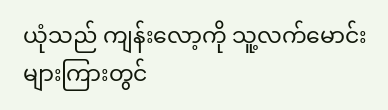ယုံသည် ကျန်းလော့ကို သူ့လက်မောင်းများကြားတွင်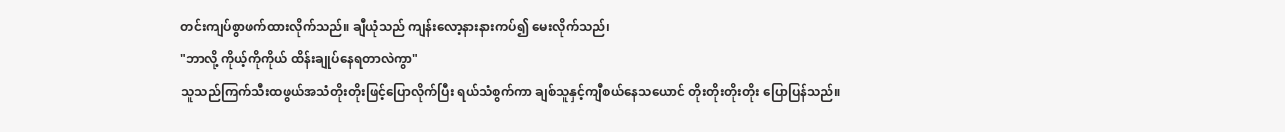တင်းကျပ်စွာဖက်ထားလိုက်သည်။ ချီယုံသည် ကျန်းလော့နားနားကပ်၍ မေးလိုက်သည်၊
"ဘာလို့ ကိုယ့်ကိုကိုယ် ထိန်းချုပ်နေရတာလဲကွာ"
သူသည်ကြက်သီးထဖွယ်အသံတိုးတိုးဖြင့်ပြောလိုက်ပြီး ရယ်သံစွက်ကာ ချစ်သူနှင့်ကျီစယ်နေသယောင် တိုးတိုးတိုးတိုး ပြောပြန်သည်။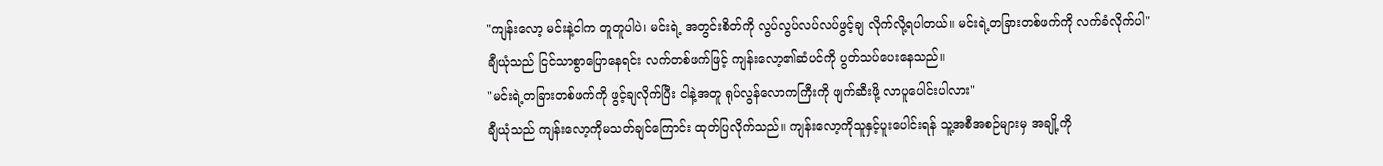"ကျန်းလော့ မင်းနဲ့ငါက တူတူပါပဲ၊ မင်းရဲ့ အတွင်းစိတ်ကို လွပ်လွပ်လပ်လပ်ဖွင့်ချ လိုက်လို့ရပါတယ်။ မင်းရဲ့တခြားတစ်ဖက်ကို လက်ခံလိုက်ပါ"
ချီယုံသည် ငြင်သာစွာပြောနေရင်း လက်တစ်ဖက်ဖြင့် ကျန်းလော့၏ဆံပင်ကို ပွတ်သပ်ပေးနေသည်။
"မင်းရဲ့တခြားတစ်ဖက်ကို ဖွင့်ချလိုက်ပြီး ငါနဲ့အတူ ရုပ်လွန်လောကကြီးကို ဖျက်ဆီးဖို့ လာပူပေါင်းပါလား"
ချီယုံသည် ကျန်းလော့ကိုမသတ်ချင်ကြောင်း ထုတ်ပြလိုက်သည်။ ကျန်းလော့ကိုသူနှင့်ပူးပေါင်းရန် သူ့အစီအစဉ်များမှ အချို့ကို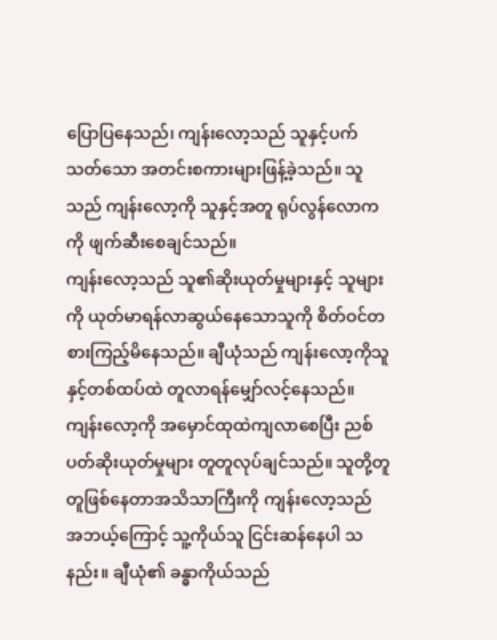ပြောပြနေသည်၊ ကျန်းလော့သည် သူနှင့်ပက်သတ်သော အတင်းစကားများဖြန့်ခဲ့သည်။ သူသည် ကျန်းလော့ကို သူနှင့်အတူ ရုပ်လွန်လောကကို ဖျက်ဆီးစေချင်သည်။
ကျန်းလော့သည် သူ၏ဆိုးယုတ်မှုများနှင့် သူများကို ယုတ်မာရန်လာဆွယ်နေသောသူကို စိတ်ဝင်တစားကြည့်မိနေသည်။ ချီယုံသည် ကျန်းလော့ကိုသူနှင့်တစ်ထပ်ထဲ တူလာရန်မျှော်လင့်နေသည်။ ကျန်းလော့ကို အမှောင်ထုထဲကျလာစေပြီး ညစ်ပတ်ဆိုးယုတ်မှုများ တူတူလုပ်ချင်သည်။ သူတို့တူတူဖြစ်နေတာအသိသာကြီးကို ကျန်းလော့သည် အဘယ့်ကြောင့် သူ့ကိုယ်သူ ငြင်းဆန်နေပါ သနည်း။ ချီယုံ၏ ခန္ဓာကိုယ်သည်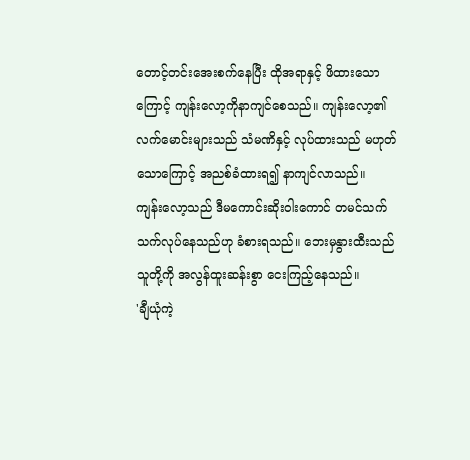တောင့်တင်းအေးစက်နေပြီး ထိုအရာနှင့် ဖိထားသောကြောင့် ကျန်းလော့ကိုနာကျင်စေသည်။ ကျန်းလော့၏ လက်မောင်းများသည် သံမဏိနှင့် လုပ်ထားသည် မဟုတ်သောကြောင့် အညစ်ခံထားရ၍ နာကျင်လာသည်။
ကျန်းလော့သည် ဒီမကောင်းဆိုးဝါးကောင် တမင်သက်သက်လုပ်နေသည်ဟု ခံစားရသည်။ ဘေးမှနွားထီးသည် သူတို့ကို အလွန်ထူးဆန်းစွာ ငေးကြည့်နေသည်။
'ချီယုံကဲ့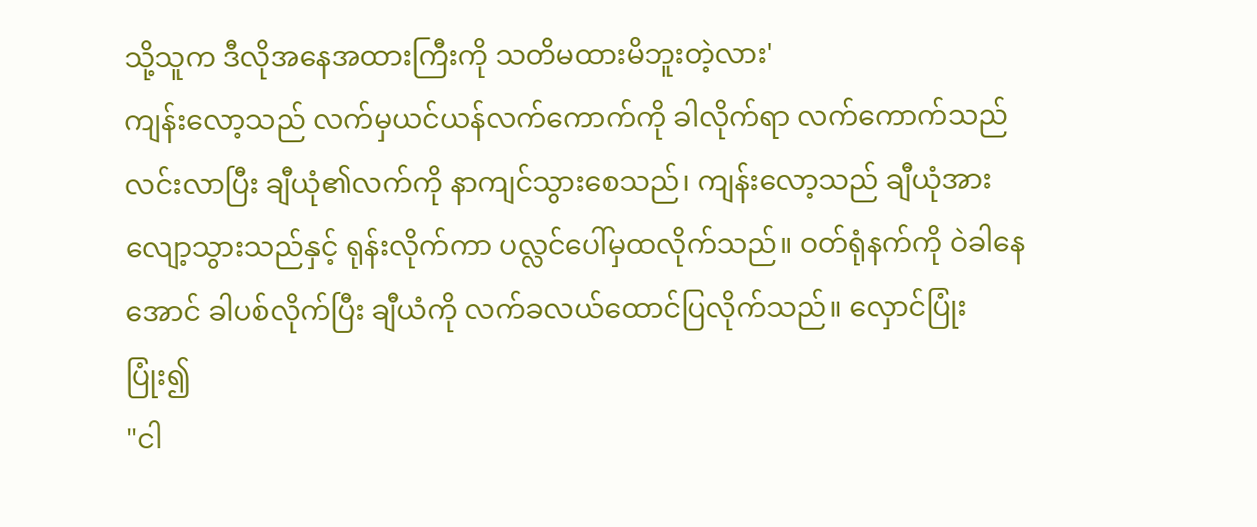သို့သူက ဒီလိုအနေအထားကြီးကို သတိမထားမိဘူးတဲ့လား'
ကျန်းလော့သည် လက်မှယင်ယန်လက်ကောက်ကို ခါလိုက်ရာ လက်ကောက်သည် လင်းလာပြီး ချီယုံ၏လက်ကို နာကျင်သွားစေသည်၊ ကျန်းလော့သည် ချီယုံအားလျော့သွားသည်နှင့် ရုန်းလိုက်ကာ ပလ္လင်ပေါ်မှထလိုက်သည်။ ဝတ်ရုံနက်ကို ဝဲခါနေအောင် ခါပစ်လိုက်ပြီး ချီယံကို လက်ခလယ်ထောင်ပြလိုက်သည်။ လှောင်ပြုံးပြုံး၍
"ငါ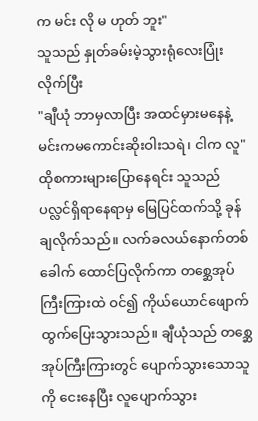က မင်း လို မ ဟုတ် ဘူး"
သူသည် နှုတ်ခမ်းမဲ့သွားရုံလေးပြုံးလိုက်ပြီး
"ချီယုံ ဘာမှလာပြီး အထင်မှားမနေနဲ့ မင်းကမကောင်းဆိုးဝါးသရဲ၊ ငါက လူ"
ထိုစကားများပြောနေရင်း သူသည် ပလ္လင်ရှိရာနေရာမှ မြေပြင်ထက်သို့ ခုန်ချလိုက်သည်။ လက်ခလယ်နောက်တစ်ခေါက် ထောင်ပြလိုက်ကာ တစ္ဆေအုပ်ကြီးကြားထဲ ဝင်၍ ကိုယ်ယောင်ဖျောက် ထွက်ပြေးသွားသည်။ ချီယုံသည် တစ္ဆေအုပ်ကြီးကြားတွင် ပျောက်သွားသောသူကို ငေးနေပြီး လူပျောက်သွား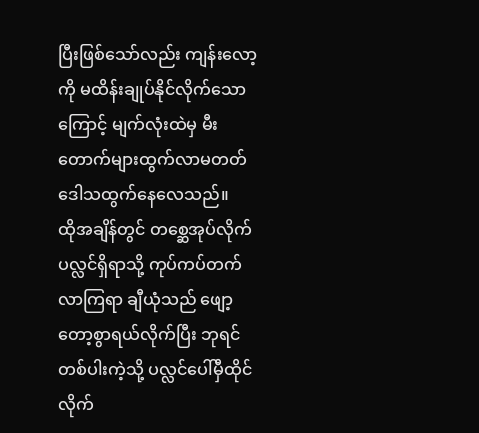ပြီးဖြစ်သော်လည်း ကျန်းလော့ကို မထိန်းချုပ်နိုင်လိုက်သောကြောင့် မျက်လုံးထဲမှ မီးတောက်များထွက်လာမတတ် ဒေါသထွက်နေလေသည်။
ထိုအချိန်တွင် တစ္ဆေအုပ်လိုက် ပလ္လင်ရှိရာသို့ ကုပ်ကပ်တက်လာကြရာ ချီယုံသည် ဖျော့တော့စွာရယ်လိုက်ပြီး ဘုရင်တစ်ပါးကဲ့သို့ ပလ္လင်ပေါ်မှီထိုင်လိုက်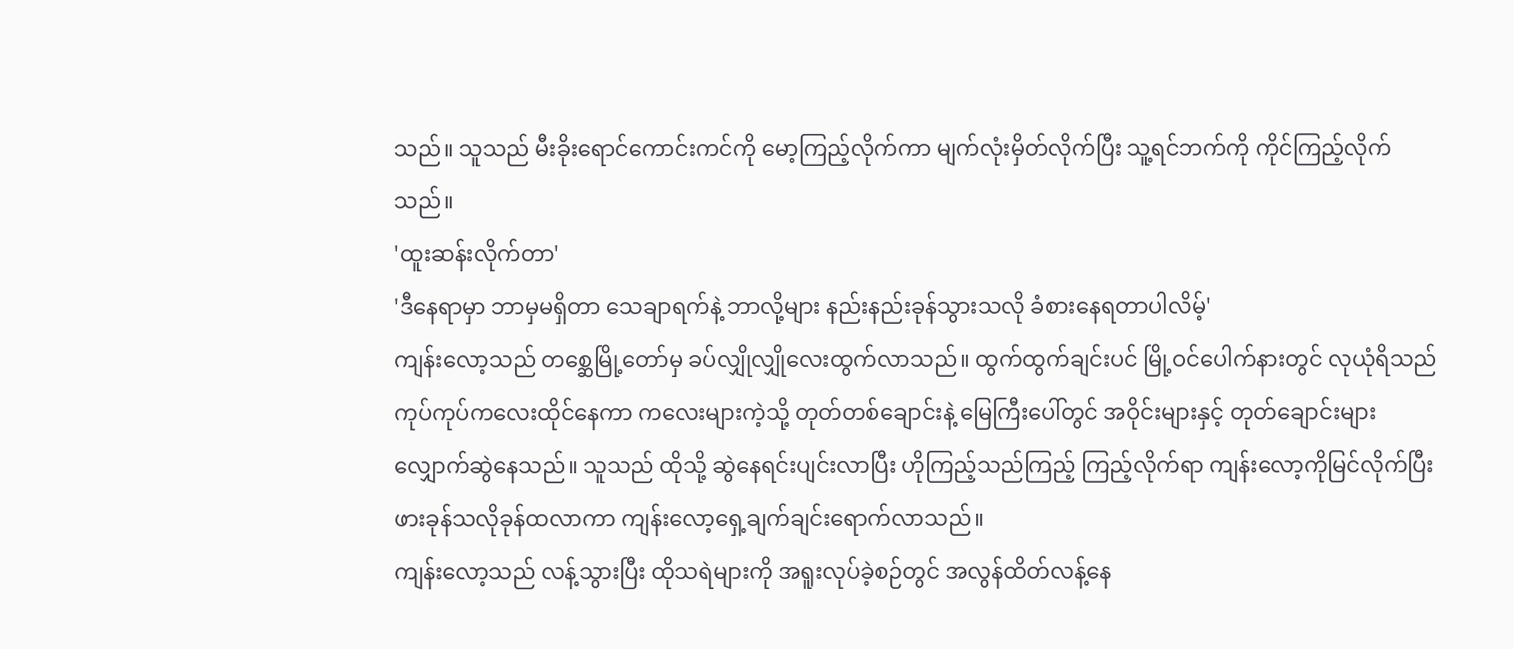သည်။ သူသည် မီးခိုးရောင်ကောင်းကင်ကို မော့ကြည့်လိုက်ကာ မျက်လုံးမှိတ်လိုက်ပြီး သူ့ရင်ဘက်ကို ကိုင်ကြည့်လိုက်သည်။
'ထူးဆန်းလိုက်တာ'
'ဒီနေရာမှာ ဘာမှမရှိတာ သေချာရက်နဲ့ ဘာလို့များ နည်းနည်းခုန်သွားသလို ခံစားနေရတာပါလိမ့်'
ကျန်းလော့သည် တစ္ဆေမြို့တော်မှ ခပ်လျှိုလျှိုလေးထွက်လာသည်။ ထွက်ထွက်ချင်းပင် မြို့ဝင်ပေါက်နားတွင် လုယုံရိသည် ကုပ်ကုပ်ကလေးထိုင်နေကာ ကလေးများကဲ့သို့ တုတ်တစ်ချောင်းနဲ့ မြေကြီးပေါ်တွင် အဝိုင်းများနှင့် တုတ်ချောင်းများ လျှောက်ဆွဲနေသည်။ သူသည် ထိုသို့ ဆွဲနေရင်းပျင်းလာပြီး ဟိုကြည့်သည်ကြည့် ကြည့်လိုက်ရာ ကျန်းလော့ကိုမြင်လိုက်ပြီး ဖားခုန်သလိုခုန်ထလာကာ ကျန်းလော့ရှေ့ချက်ချင်းရောက်လာသည်။
ကျန်းလော့သည် လန့်သွားပြီး ထိုသရဲများကို အရူးလုပ်ခဲ့စဉ်တွင် အလွန်ထိတ်လန့်နေ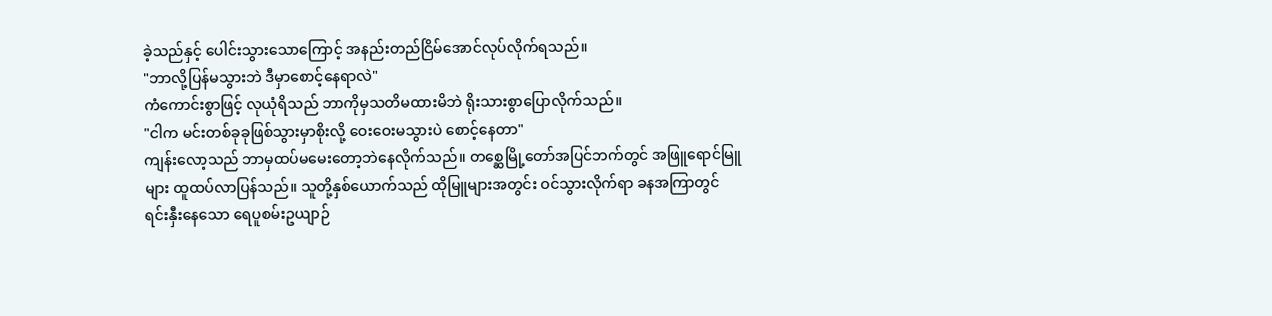ခဲ့သည်နှင့် ပေါင်းသွားသောကြောင့် အနည်းတည်ငြိမ်အောင်လုပ်လိုက်ရသည်။
"ဘာလို့ပြန်မသွားဘဲ ဒီမှာစောင့်နေရာလဲ"
ကံကောင်းစွာဖြင့် လုယုံရိသည် ဘာကိုမှသတိမထားမိဘဲ ရိုးသားစွာပြောလိုက်သည်။
"ငါက မင်းတစ်ခုခုဖြစ်သွားမှာစိုးလို့ ဝေးဝေးမသွားပဲ စောင့်နေတာ"
ကျန်းလော့သည် ဘာမှထပ်မမေးတော့ဘဲနေလိုက်သည်။ တစ္ဆေမြို့တော်အပြင်ဘက်တွင် အဖြူရောင်မြူများ ထူထပ်လာပြန်သည်။ သူတို့နှစ်ယောက်သည် ထိုမြူများအတွင်း ဝင်သွားလိုက်ရာ ခနအကြာတွင် ရင်းနှီးနေသော ရေပူစမ်းဥယျာဉ်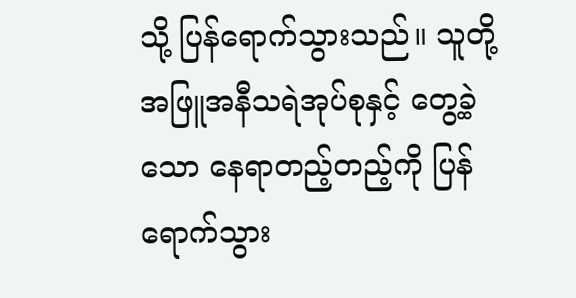သို့ ပြန်ရောက်သွားသည်။ သူတို့ အဖြူအနီသရဲအုပ်စုနှင့် တွေ့ခဲ့သော နေရာတည့်တည့်ကို ပြန်ရောက်သွား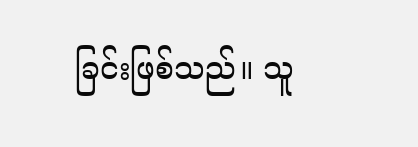ခြင်းဖြစ်သည်။ သူ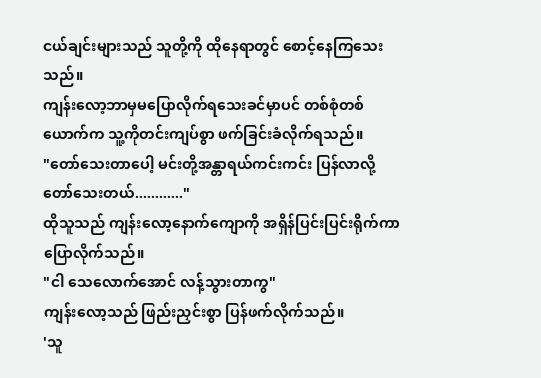ငယ်ချင်းများသည် သူတို့ကို ထိုနေရာတွင် စောင့်နေကြသေးသည်။
ကျန်းလော့ဘာမှမပြောလိုက်ရသေးခင်မှာပင် တစ်စုံတစ်ယောက်က သူ့ကိုတင်းကျပ်စွာ ဖက်ခြင်းခံလိုက်ရသည်။
"တော်သေးတာပေါ့ မင်းတို့အန္တာရယ်ကင်းကင်း ပြန်လာလို့ တော်သေးတယ်............"
ထိုသူသည် ကျန်းလော့နောက်ကျောကို အရှိန်ပြင်းပြင်းရိုက်ကာ ပြောလိုက်သည်။
"ငါ သေလောက်အောင် လန့်သွားတာကွ"
ကျန်းလော့သည် ဖြည်းညှင်းစွာ ပြန်ဖက်လိုက်သည်။
'သူ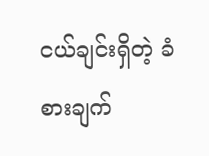ငယ်ချင်းရှိတဲ့ ခံစားချက်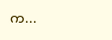က...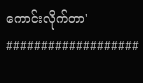ကောင်းလိုက်တာ'
###################